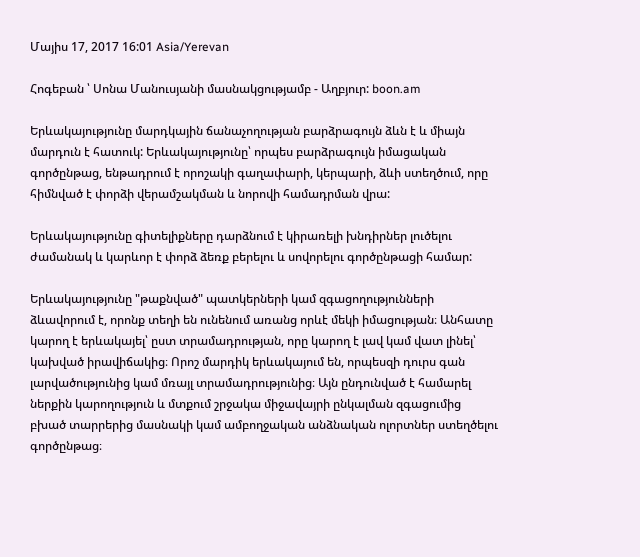Մայիս 17, 2017 16:01 Asia/Yerevan

Հոգեբան ՝ Սոնա Մանուսյանի մասնակցությամբ - Աղբյուր: boon.am

Երևակայությունը մարդկային ճանաչողության բարձրագույն ձևն է և միայն մարդուն է հատուկ: Երևակայությունը՝ որպես բարձրագույն իմացական գործընթաց, ենթադրում է որոշակի գաղափարի, կերպարի, ձևի ստեղծում, որը հիմնված է փորձի վերամշակման և նորովի համադրման վրա:

Երևակայությունը գիտելիքները դարձնում է կիրառելի խնդիրներ լուծելու ժամանակ և կարևոր է փորձ ձեռք բերելու և սովորելու գործընթացի համար:

Երևակայությունը "թաքնված" պատկերների կամ զգացողությունների ձևավորում է, որոնք տեղի են ունենում առանց որևէ մեկի իմացության։ Անհատը կարող է երևակայել՝ ըստ տրամադրության, որը կարող է լավ կամ վատ լինել՝ կախված իրավիճակից։ Որոշ մարդիկ երևակայում են, որպեսզի դուրս գան լարվածությունից կամ մռայլ տրամադրությունից։ Այն ընդունված է համարել ներքին կարողություն և մտքում շրջակա միջավայրի ընկալման զգացումից բխած տարրերից մասնակի կամ ամբողջական անձնական ոլորտներ ստեղծելու գործընթաց։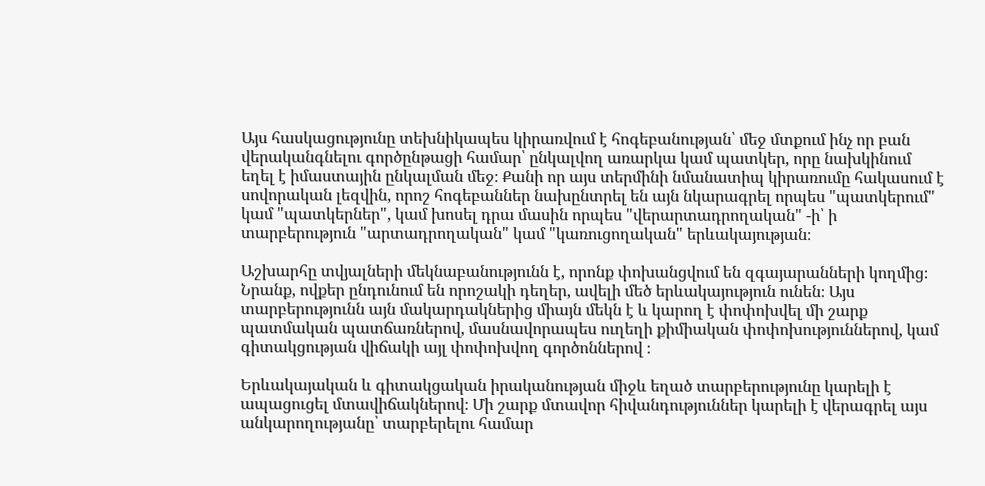Այս հասկացությունը տեխնիկապես կիրառվում է հոգեբանության՝ մեջ մտքում ինչ որ բան վերականգնելու գործընթացի համար՝ ընկալվող առարկա կամ պատկեր, որը նախկինում եղել է իմաստային ընկալման մեջ։ Քանի որ այս տերմինի նմանատիպ կիրառումը հակասում է սովորական լեզվին, որոշ հոգեբաններ նախընտրել են այն նկարագրել որպես "պատկերում" կամ "պատկերներ", կամ խոսել դրա մասին որպես "վերարտադրողական" -ի՝ ի տարբերություն "արտադրողական" կամ "կառուցողական" երևակայության։

Աշխարհը տվյալների մեկնաբանությունն է, որոնք փոխանցվում են զգայարանների կողմից։ Նրանք, ովքեր ընդունում են որոշակի դեղեր, ավելի մեծ երևակայություն ունեն։ Այս տարբերությունն այն մակարդակներից միայն մեկն է և կարող է փոփոխվել մի շարք պատմական պատճառներով, մասնավորապես ուղեղի քիմիական փոփոխություններով, կամ գիտակցության վիճակի այլ փոփոխվող գործոններով ։

Երևակայական և գիտակցական իրականության միջև եղած տարբերությունը կարելի է ապացուցել մտավիճակներով։ Մի շարք մտավոր հիվանդություններ կարելի է վերագրել այս անկարողությանը՝ տարբերելու համար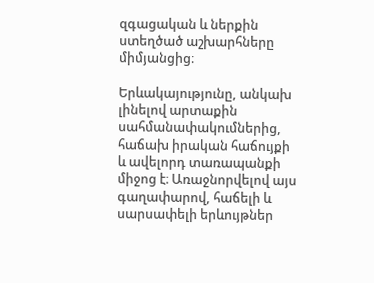զգացական և ներքին ստեղծած աշխարհները միմյանցից։

Երևակայությունը, անկախ լինելով արտաքին սահմանափակումներից, հաճախ իրական հաճույքի և ավելորդ տառապանքի միջոց է։ Առաջնորվելով այս գաղափարով, հաճելի և սարսափելի երևույթներ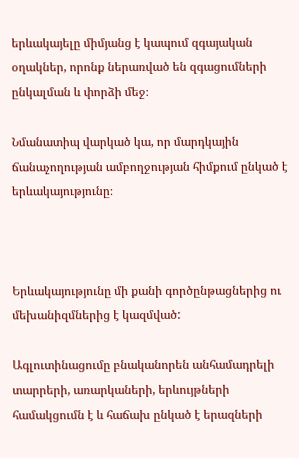երևակայելը միմյանց է կապում զգայական օղակներ, որոնք ներառված են զգացումների ընկալման և փորձի մեջ։

Նմանատիպ վարկած կա, որ մարդկային ճանաչողության ամբողջության հիմքում ընկած է երևակայությունը։



Երևակայությունը մի քանի գործընթացներից ու մեխանիզմներից է կազմված:

Ագլուտինացումը բնականորեն անհամադրելի տարրերի, առարկաների, երևույթների համակցումն է և հաճախ ընկած է երազների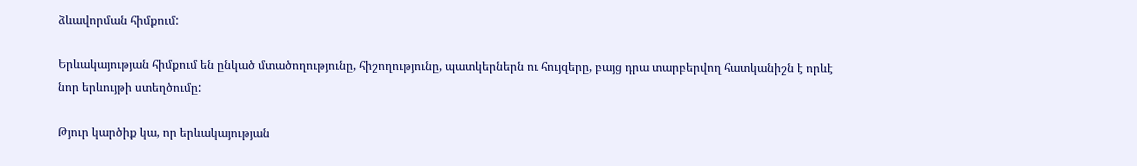ձևավորման հիմքում:

Երևակայության հիմքում են ընկած մտածողությունը, հիշողությունը, պատկերներն ու հույզերը, բայց դրա տարբերվող հատկանիշն է որևէ նոր երևույթի ստեղծումը:

Թյուր կարծիք կա, որ երևակայության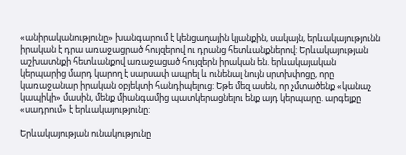«անիրականությունը» խանգարում է կենցաղային կյանքին, սակայն, երևակայությունն իրական է դրա առաջացրած հույզերով ու դրանց հետևանքներով: Երևակայության աշխատնքի հետևանքով առաջացած հույզերն իրական են. երևակայական կերպարից մարդ կարող է սարսափ ապրել և ունենալ նույն սրտխփոցը, որը կառաջանար իրական օբյեկտի հանդիպելուց: Եթե մեզ ասեն, որ չմտածենք «կանաչ կապիկի» մասին, մենք միանգամից պատկերացնելու ենք այդ կերպարը. արգելքը «սադրում» է երևակայությունը:

Երևակայության ունակությունը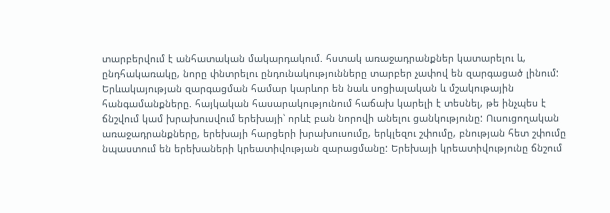տարբերվում է անհատական մակարդակում. հստակ առաջադրանքներ կատարելու և, ընդհակառակը, նորը փնտրելու ընդունակությունները տարբեր չափով են զարգացած լինում: Երևակայության զարգացման համար կարևոր են նաև սոցիալական և մշակութային հանգամանքները. հայկական հասարակությունում հաճախ կարելի է տեսնել, թե ինչպես է ճնշվում կամ խրախուսվում երեխայի՝ որևէ բան նորովի անելու ցանկությունը: Ուսուցողական առաջադրանքները, երեխայի հարցերի խրախուսումը, երկլեզու շփումը, բնության հետ շփումը նպաստում են երեխաների կրեատիվության զարացմանը: Երեխայի կրեատիվությունը ճնշում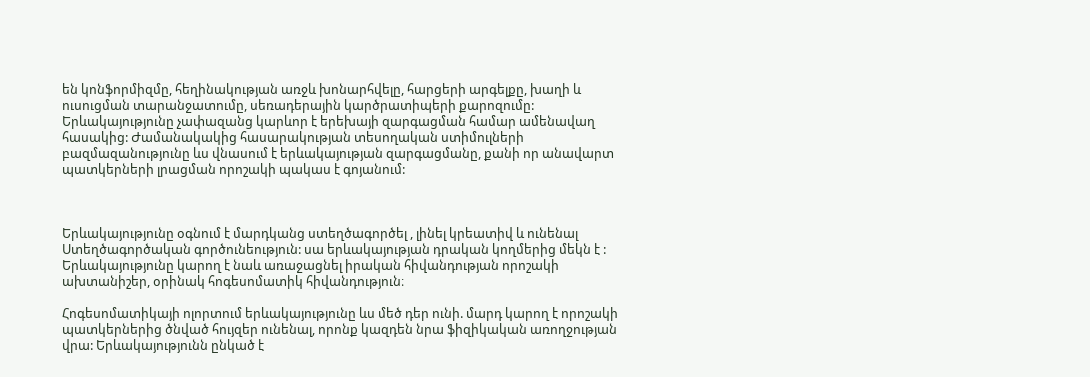են կոնֆորմիզմը, հեղինակության առջև խոնարհվելը, հարցերի արգելքը, խաղի և ուսուցման տարանջատումը, սեռադերային կարծրատիպերի քարոզումը: Երևակայությունը չափազանց կարևոր է երեխայի զարգացման համար ամենավաղ հասակից: Ժամանակակից հասարակության տեսողական ստիմուլների բազմազանությունը ևս վնասում է երևակայության զարգացմանը, քանի որ անավարտ պատկերների լրացման որոշակի պակաս է գոյանում:



Երևակայությունը օգնում է մարդկանց ստեղծագործել , լինել կրեատիվ և ունենալ Ստեղծագործական գործունեություն: սա երևակայության դրական կողմերից մեկն է : Երևակայությունը կարող է նաև առաջացնել իրական հիվանդության որոշակի ախտանիշեր, օրինակ հոգեսոմատիկ հիվանդություն։

Հոգեսոմատիկայի ոլորտում երևակայությունը ևս մեծ դեր ունի. մարդ կարող է որոշակի պատկերներից ծնված հույզեր ունենալ, որոնք կազդեն նրա ֆիզիկական առողջության վրա: Երևակայությունն ընկած է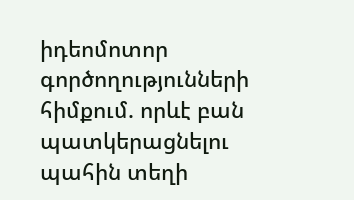իդեոմոտոր գործողությունների հիմքում. որևէ բան պատկերացնելու պահին տեղի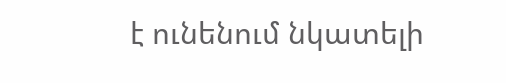է ունենում նկատելի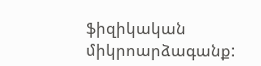ֆիզիկական միկրոարձագանք: